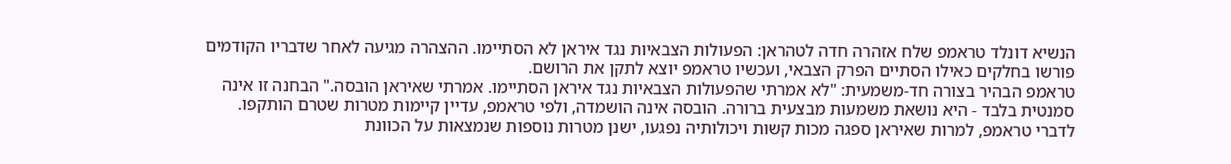הנשיא דונלד טראמפ שלח אזהרה חדה לטהראן: הפעולות הצבאיות נגד איראן לא הסתיימו. ההצהרה מגיעה לאחר שדבריו הקודמים פורשו בחלקים כאילו הסתיים הפרק הצבאי, ועכשיו טראמפ יוצא לתקן את הרושם.
טראמפ הבהיר בצורה חד-משמעית: "לא אמרתי שהפעולות הצבאיות נגד איראן הסתיימו. אמרתי שאיראן הובסה." הבחנה זו אינה סמנטית בלבד - היא נושאת משמעות מבצעית ברורה. הובסה אינה הושמדה, ולפי טראמפ, עדיין קיימות מטרות שטרם הותקפו.
לדברי טראמפ, למרות שאיראן ספגה מכות קשות ויכולותיה נפגעו, ישנן מטרות נוספות שנמצאות על הכוונת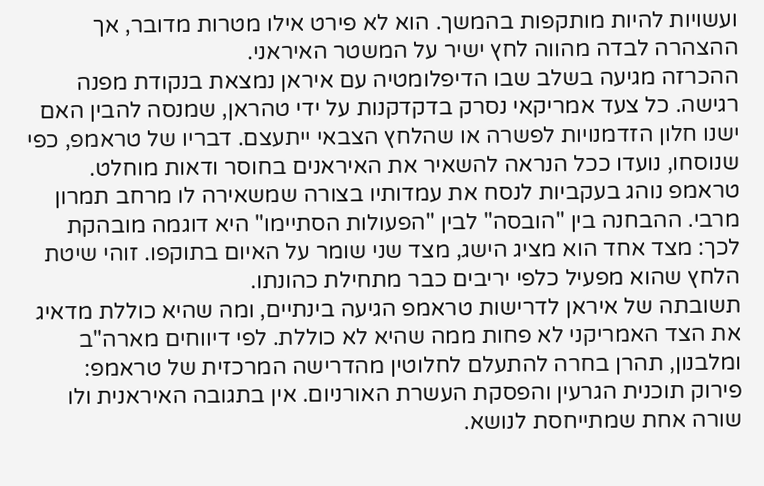ועשויות להיות מותקפות בהמשך. הוא לא פירט אילו מטרות מדובר, אך ההצהרה לבדה מהווה לחץ ישיר על המשטר האיראני.
ההכרזה מגיעה בשלב שבו הדיפלומטיה עם איראן נמצאת בנקודת מפנה רגישה. כל צעד אמריקאי נסרק בדקדקנות על ידי טהראן, שמנסה להבין האם ישנו חלון הזדמנויות לפשרה או שהלחץ הצבאי ייתעצם. דבריו של טראמפ, כפי שנוסחו, נועדו ככל הנראה להשאיר את האיראנים בחוסר ודאות מוחלט.
טראמפ נוהג בעקביות לנסח את עמדותיו בצורה שמשאירה לו מרחב תמרון מרבי. ההבחנה בין "הובסה" לבין "הפעולות הסתיימו" היא דוגמה מובהקת לכך: מצד אחד הוא מציג הישג, מצד שני שומר על האיום בתוקפו. זוהי שיטת הלחץ שהוא מפעיל כלפי יריבים כבר מתחילת כהונתו.
תשובתה של איראן לדרישות טראמפ הגיעה בינתיים, ומה שהיא כוללת מדאיג את הצד האמריקני לא פחות ממה שהיא לא כוללת. לפי דיווחים מארה"ב ומלבנון, תהרן בחרה להתעלם לחלוטין מהדרישה המרכזית של טראמפ: פירוק תוכנית הגרעין והפסקת העשרת האורניום. אין בתגובה האיראנית ולו שורה אחת שמתייחסת לנושא.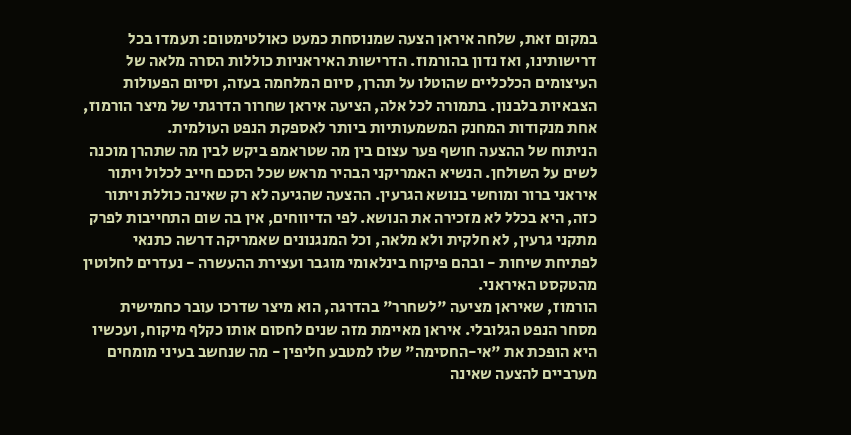במקום זאת, שלחה איראן הצעה שמנוסחת כמעט כאולטימטום: תעמדו בכל דרישותינו, ואז נדון בהורמוז. הדרישות האיראניות כוללות הסרה מלאה של העיצומים הכלכליים שהוטלו על תהרן, סיום המלחמה בעזה, וסיום הפעולות הצבאיות בלבנון. בתמורה לכל אלה, הציעה איראן שחרור הדרגתי של מיצר הורמוז, אחת מנקודות המחנק המשמעותיות ביותר לאספקת הנפט העולמית.
הניתוח של ההצעה חושף פער עצום בין מה שטראמפ ביקש לבין מה שתהרן מוכנה לשים על השולחן. הנשיא האמריקני הבהיר מראש שכל הסכם חייב לכלול ויתור איראני ברור ומוחשי בנושא הגרעין. ההצעה שהגיעה לא רק שאינה כוללת ויתור כזה, היא בכלל לא מזכירה את הנושא. לפי הדיווחים, אין בה שום התחייבות לפרק מתקני גרעין, לא חלקית ולא מלאה, וכל המנגנונים שאמריקה דרשה כתנאי לפתיחת שיחות - ובהם פיקוח בינלאומי מוגבר ועצירת ההעשרה - נעדרים לחלוטין מהטקסט האיראני.
הורמוז, שאיראן מציעה "לשחרר" בהדרגה, הוא מיצר שדרכו עובר כחמישית מסחר הנפט הגלובלי. איראן מאיימת מזה שנים לחסום אותו כקלף מיקוח, ועכשיו היא הופכת את "אי-החסימה" שלו למטבע חליפין - מה שנחשב בעיני מומחים מערביים להצעה שאינה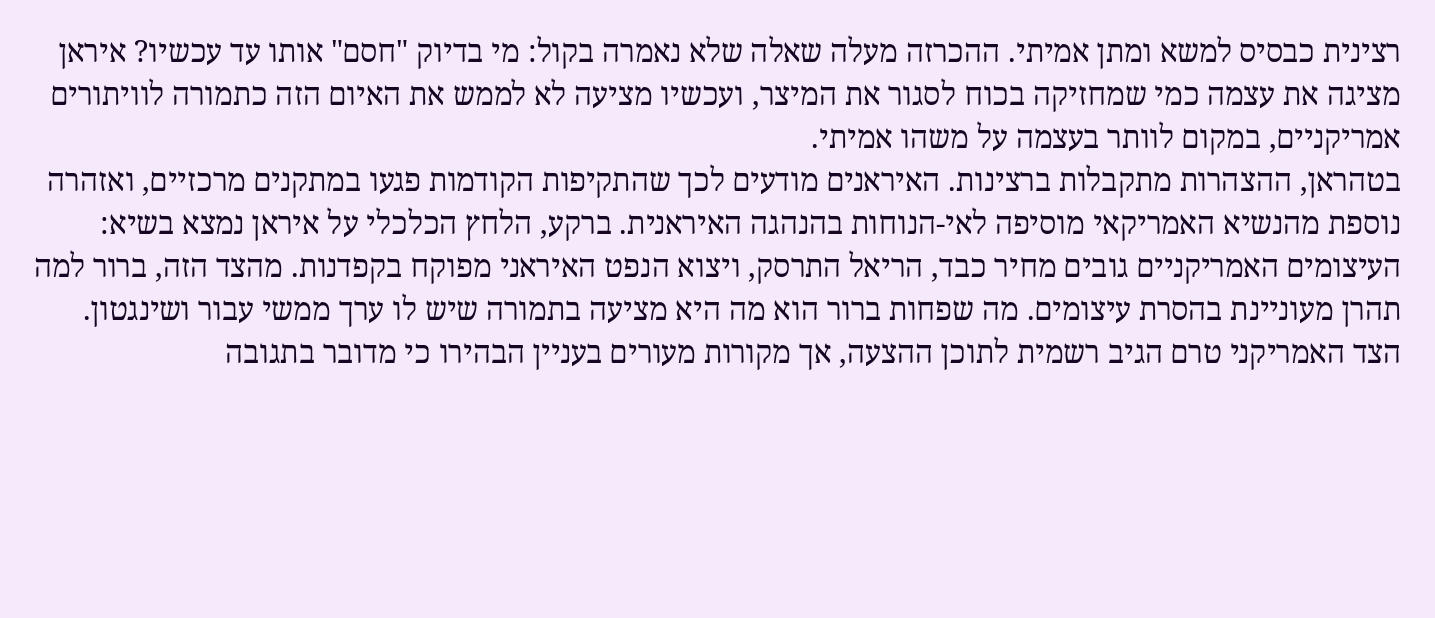רצינית כבסיס למשא ומתן אמיתי. ההכרזה מעלה שאלה שלא נאמרה בקול: מי בדיוק "חסם" אותו עד עכשיו? איראן מציגה את עצמה כמי שמחזיקה בכוח לסגור את המיצר, ועכשיו מציעה לא לממש את האיום הזה כתמורה לוויתורים אמריקניים, במקום לוותר בעצמה על משהו אמיתי.
בטהראן, ההצהרות מתקבלות ברצינות. האיראנים מודעים לכך שהתקיפות הקודמות פגעו במתקנים מרכזיים, ואזהרה נוספת מהנשיא האמריקאי מוסיפה לאי-הנוחות בהנהגה האיראנית. ברקע, הלחץ הכלכלי על איראן נמצא בשיא: העיצומים האמריקניים גובים מחיר כבד, הריאל התרסק, ויצוא הנפט האיראני מפוקח בקפדנות. מהצד הזה, ברור למה תהרן מעוניינת בהסרת עיצומים. מה שפחות ברור הוא מה היא מציעה בתמורה שיש לו ערך ממשי עבור ושינגטון.
הצד האמריקני טרם הגיב רשמית לתוכן ההצעה, אך מקורות מעורים בעניין הבהירו כי מדובר בתגובה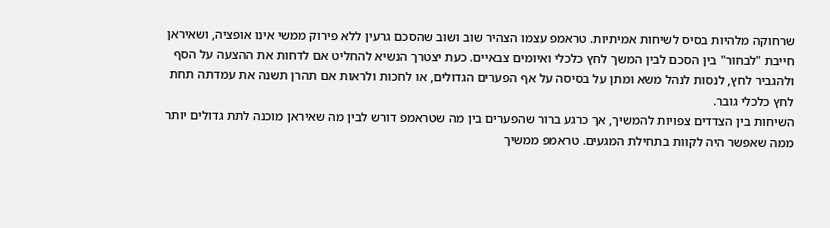שרחוקה מלהיות בסיס לשיחות אמיתיות. טראמפ עצמו הצהיר שוב ושוב שהסכם גרעין ללא פירוק ממשי אינו אופציה, ושאיראן חייבת "לבחור" בין הסכם לבין המשך לחץ כלכלי ואיומים צבאיים. כעת יצטרך הנשיא להחליט אם לדחות את ההצעה על הסף ולהגביר לחץ, לנסות לנהל משא ומתן על בסיסה על אף הפערים הגדולים, או לחכות ולראות אם תהרן תשנה את עמדתה תחת לחץ כלכלי גובר.
השיחות בין הצדדים צפויות להמשיך, אך כרגע ברור שהפערים בין מה שטראמפ דורש לבין מה שאיראן מוכנה לתת גדולים יותר ממה שאפשר היה לקוות בתחילת המגעים. טראמפ ממשיך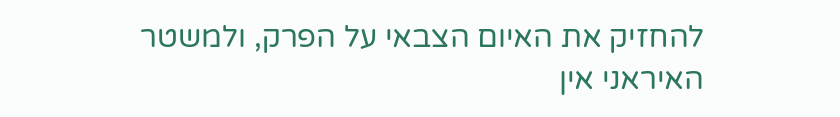להחזיק את האיום הצבאי על הפרק, ולמשטר האיראני אין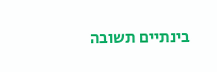בינתיים תשובה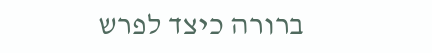ברורה כיצד לפרש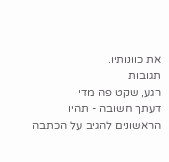את כוונותיו.
תגובות
רגע, שקט פה מדי
דעתך חשובה - תהיו הראשונים להגיב על הכתבה